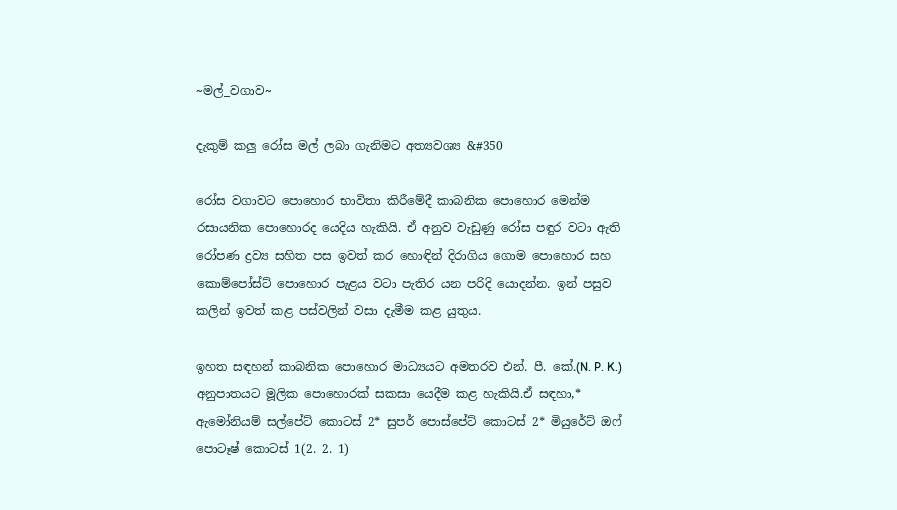~මල්_වගාව~

දැකුම් කලු රෝස මල් ලබා ගැනිමට අත්‍යවශ්‍ය &#350

රෝස වගාවට පොහොර භාවිතා කිරීමේදී කාබනික පොහොර මෙන්ම රසායනික පොහොරද යෙදිය හැකියි. ඒ අනුව වැඩුණු රෝස පඳුර වටා ඇති රෝපණ ද්‍රව්‍ය සහිත පස ඉවත් කර හොඳින් දිරාගිය ගොම පොහොර සහ කොම්පෝස්ට් පොහොර පැළය වටා පැතිර යන පරිදි යොදන්න. ඉන් පසුව කලින් ඉවත් කළ පස්වලින් වසා දැමීම කළ යුතුය.

ඉහත සඳහන් කාබනික පොහොර මාධ්‍යයට අමතරව එන්. පී. කේ.(N. P. K.) අනුපාතයට මූලික පොහොරක් සකසා යෙදීම කළ හැකියි.ඒ සඳහා,* ඇමෝනියම් සල්පේට් කොටස් 2* සුපර් පොස්පේට් කොටස් 2* මියුරේට් ඔෆ් පොටෑෂ් කොටස් 1(2. 2. 1)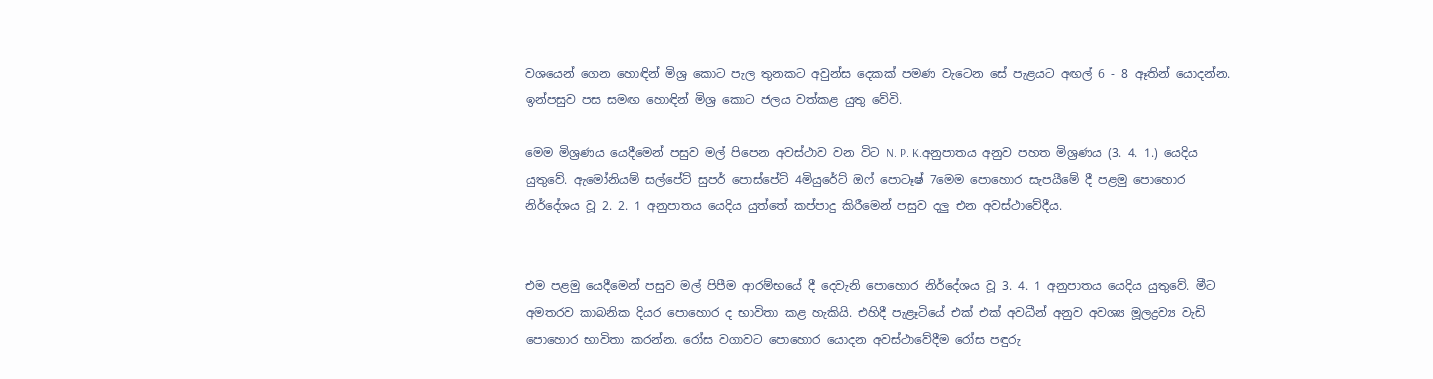වශයෙන් ගෙන හොඳින් මිශ්‍ර කොට පැල තුනකට අවුන්ස දෙකක් පමණ වැටෙන සේ පැළයට අඟල් 6 - 8 ඈතින් යොදන්න. ඉන්පසුව පස සමඟ හොඳින් මිශ්‍ර කොට ජලය වත්කළ යුතු වේවි.

මෙම මිශ්‍රණය යෙදීමෙන් පසුව මල් පිපෙන අවස්ථාව වන විට N. P. K.අනුපාතය අනුව පහත මිශ්‍රණය (3. 4. 1.) යෙදිය යුතුවේ. ඇමෝනියම් සල්පේට් සුපර් පොස්පේට් 4මියුරේට් ඔෆ් පොටෑෂ් 7මෙම පොහොර සැපයීමේ දී පළමු පොහොර නිර්දේශය වූ 2. 2. 1 අනුපාතය යෙදිය යුත්තේ කප්පාදු කිරීමෙන් පසුව දලු එන අවස්ථාවේදීය.


එම පළමු යෙදීමෙන් පසුව මල් පිපීම ආරම්භයේ දී දෙවැනි පොහොර නිර්දේශය වූ 3. 4. 1 අනුපාතය යෙදිය යුතුවේ. මීට අමතරව කාබනික දියර පොහොර ද භාවිතා කළ හැකියි. එහිදී පැළෑටියේ එක් එක් අවධීන් අනුව අවශ්‍ය මූලද්‍රව්‍ය වැඩි පොහොර භාවිතා කරන්න. රෝස වගාවට පොහොර යොදන අවස්ථාවේදීම රෝස පඳුරු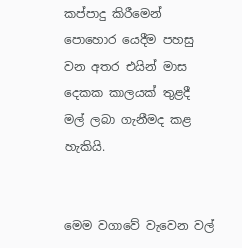කප්පාදු කිරීමෙන් පොහොර යෙදීම පහසු වන අතර එයින් මාස දෙකක කාලයක් තුළදී මල් ලබා ගැනීමද කළ හැකියි.


මෙම වගාවේ වැවෙන වල්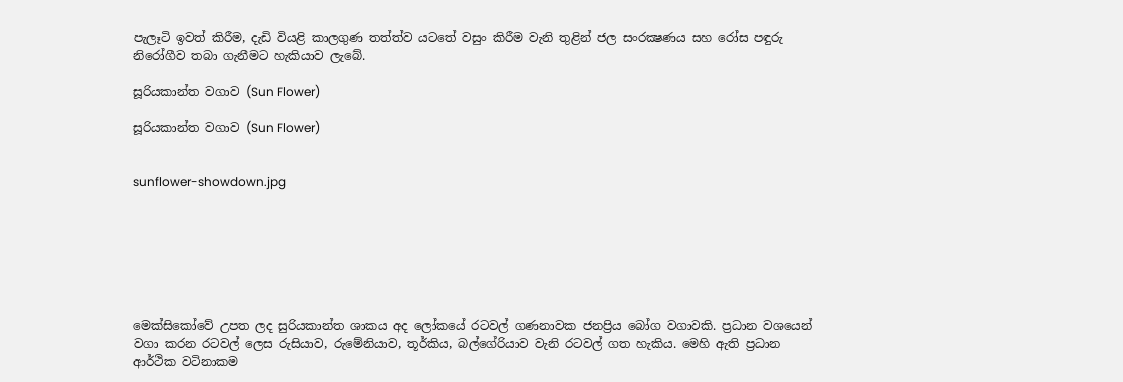පැලෑටි ඉවත් කිරීම, දැඩි වියළි කාලගුණ තත්ත්ව යටතේ වසුං කිරීම වැනි තුළින් ජල සංරක්‍ෂණය සහ රෝස පඳුරු නිරෝගීව තබා ගැනීමට හැකියාව ලැබේ.

සූරියකාන්ත වගාව (Sun Flower)

සූරියකාන්ත වගාව (Sun Flower)


sunflower-showdown.jpg







මෙක්සිකෝවේ උපත ලද සුරියකාන්ත ශාකය අද ලෝකයේ රටවල් ගණනාවක ජනප්‍රිය බෝග වගාවකි. ප්‍රධාන වශයෙන් වගා කරන රටවල් ලෙස රුසියාව, රුමේනියාව, තූර්කිය, බල්ගේරියාව වැනි රටවල් ගත හැකිය. මෙහි ඇති ප්‍රධාන ආර්ථික වටිනාකම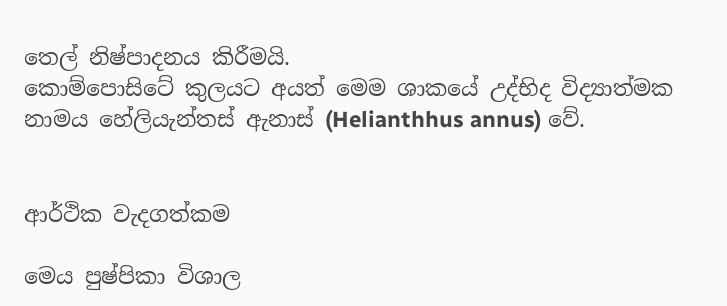තෙල් නිෂ්පාදනය කිරීමයි.
කොම්පොසිටේ කුලයට අයත් මෙම ශාකයේ උද්භිද විද්‍යාත්මක නාමය හේලියැන්තස් ඇනාස් (Helianthhus annus) වේ.


ආර්ථික වැදගත්කම

මෙය පුෂ්පිකා විශාල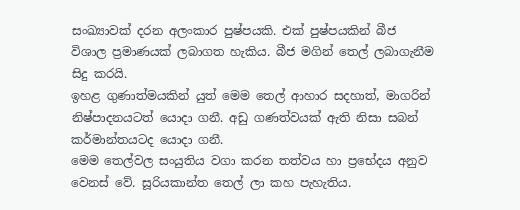සංඛ්‍යාවක් දරන අලංකාර පුෂ්පයකි. එක් පුෂ්පයකින් බීජ විශාල ප්‍රමාණයක් ලබාගත හැකිය. බීජ මගින් තෙල් ලබාගැනීම සිදු කරයි.
ඉහළ ගුණාත්මයකින් යුත් මෙම තෙල් ආහාර සදහාත්, මාගරින් නිෂ්පාදනයටත් යොදා ගනී. අඩු ගණත්වයක් ඇති නිසා සබන් කර්මාන්තයටද යොදා ගනී.
මෙම තෙල්වල සංයුතිය වගා කරන තත්වය හා ප්‍රභේදය අනුව වෙනස් වේ. සූරියකාන්ත තෙල් ලා කහ පැහැතිය.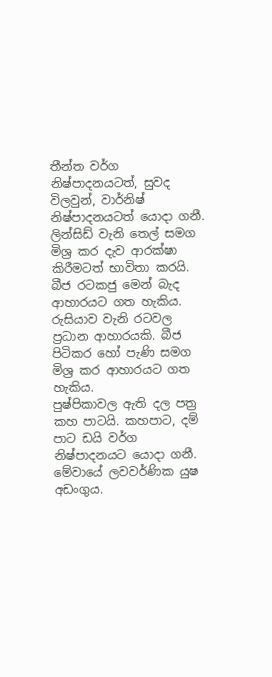තීන්ත වර්ග නිෂ්පාදනයටත්, සුවද විලවුන්, වාර්නිෂ් නිෂ්පාදනයටත් යොදා ගනී. ලින්සිඩ් වැනි තෙල් සමග මිශ්‍ර කර දැව ආරක්ෂා කිරීමටත් භාවිතා කරයි.
බීජ රටකජු මෙන් බැද ආහාරයට ගත හැකිය. රුසියාව වැනි රටවල ප්‍රධාන ආහාරයකි. බීජ පිටිකර හෝ පැණි සමග මිශ්‍ර කර ආහාරයට ගත හැකිය.
පුෂ්පිකාවල ඇති දල පත්‍ර කහ පාටයි. කහපාට, දම් පාට ඩයි වර්ග නිෂ්පාදනයට යොදා ගනී. මේවායේ ලවවර්ණික යුෂ අඩංගුය.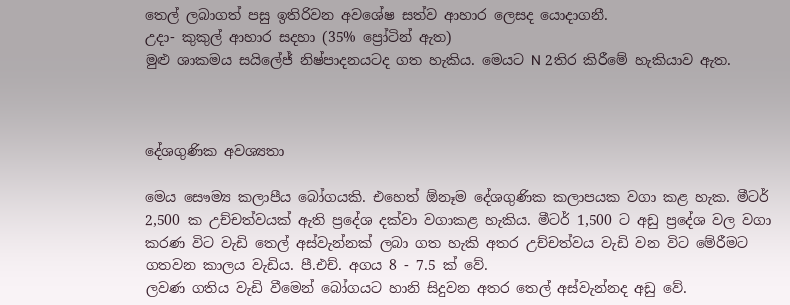තෙල් ලබාගත් පසු ඉතිරිවන අවශේෂ සත්ව ආහාර ලෙසද යොදාගනී.
උදා- කුකුල් ආහාර සදහා (35% ප්‍රෝටින් ඇත)
මුළු ශාකමය සයිලේජ් නිෂ්පාදනයටද ගත හැකිය. මෙයට N 2තිර කිරීමේ හැකියාව ඇත.



දේශගුණික අවශ්‍යතා

මෙය සෞම්‍ය කලාපීය බෝගයකි. එහෙත් ඕනෑම දේශගුණික කලාපයක වගා කළ හැක. මීටර් 2,500 ක උච්චත්වයක් ඇති ප්‍රදේශ දක්වා වගාකළ හැකිය. මීටර් 1,500 ට අඩු ප්‍රදේශ වල වගා කරණ විට වැඩි තෙල් අස්වැන්නක් ලබා ගත හැකි අතර උච්චත්වය වැඩි වන විට මේරීමට ගතවන කාලය වැඩිය. පී.එච්. අගය 8 - 7.5 ක් වේ.
ලවණ ගතිය වැඩි වීමෙන් බෝගයට හානි සිදුවන අතර තෙල් අස්වැන්නද අඩු වේ.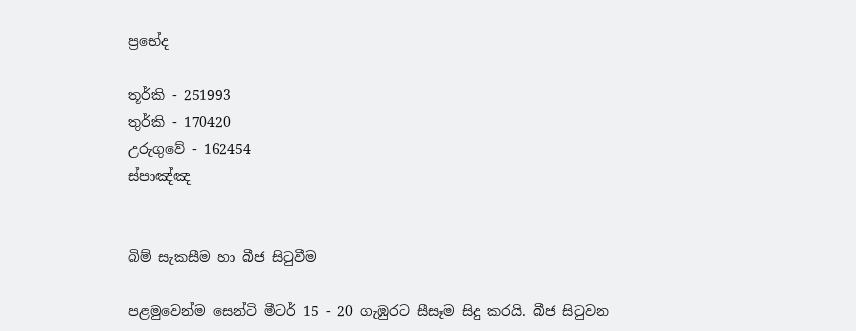ප්‍රභේද

තූර්කි - 251993
තුර්කි - 170420
උරුගුවේ - 162454
ස්පාඤ්ඤ


බිම් සැකසීම හා බීජ සිටුවීම

පළමුවෙන්ම සෙන්ටි මීටර් 15 - 20 ගැඹුරට සීසෑම සිදු කරයි. බීජ සිටුවන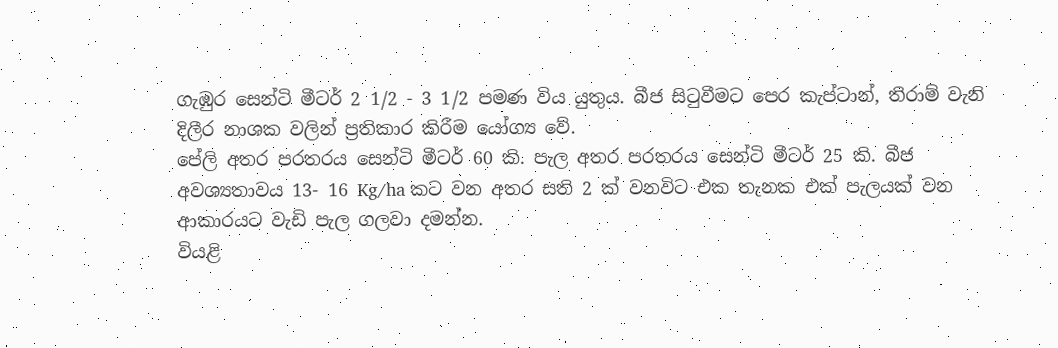ගැඹුර සෙන්ටි මීටර් 2 1/2 - 3 1/2 පමණ විය යුතුය. බීජ සිටුවීමට පෙර කැප්ටාන්, තිරාම් වැනි දිලීර නාශක වලින් ප්‍රතිකාර කිරීම යෝග්‍ය වේ.
පේලි අතර පරතරය සෙන්ටි මීටර් 60 කි. පැල අතර පරතරය සෙන්ටි මීටර් 25 කි. බීජ අවශ්‍යතාවය 13- 16 Kg/ha කට වන අතර සති 2 ක් වනවිට එක තැනක එක් පැලයක් වන ආකාරයට වැඩි පැල ගලවා දමන්න.
වියළි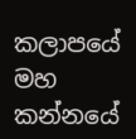කලාපයේ මහ කන්නයේ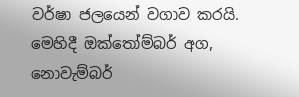වර්ෂා ජලයෙන් වගාව කරයි. මෙහිදී ඔක්තෝම්බර් අග, නොවැම්බර්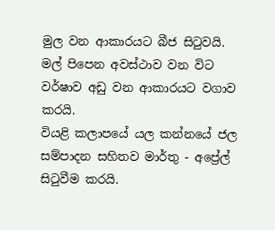මුල වන ආකාරයට බීජ සිටුවයි. මල් පිපෙන අවස්ථාව වන විට වර්ෂාව අඩු වන ආකාරයට වගාව කරයි.
වියළි කලාපයේ යල කන්නයේ ජල සම්පාදන සහිතව මාර්තු - අප්‍රේල් සිටුවීම කරයි.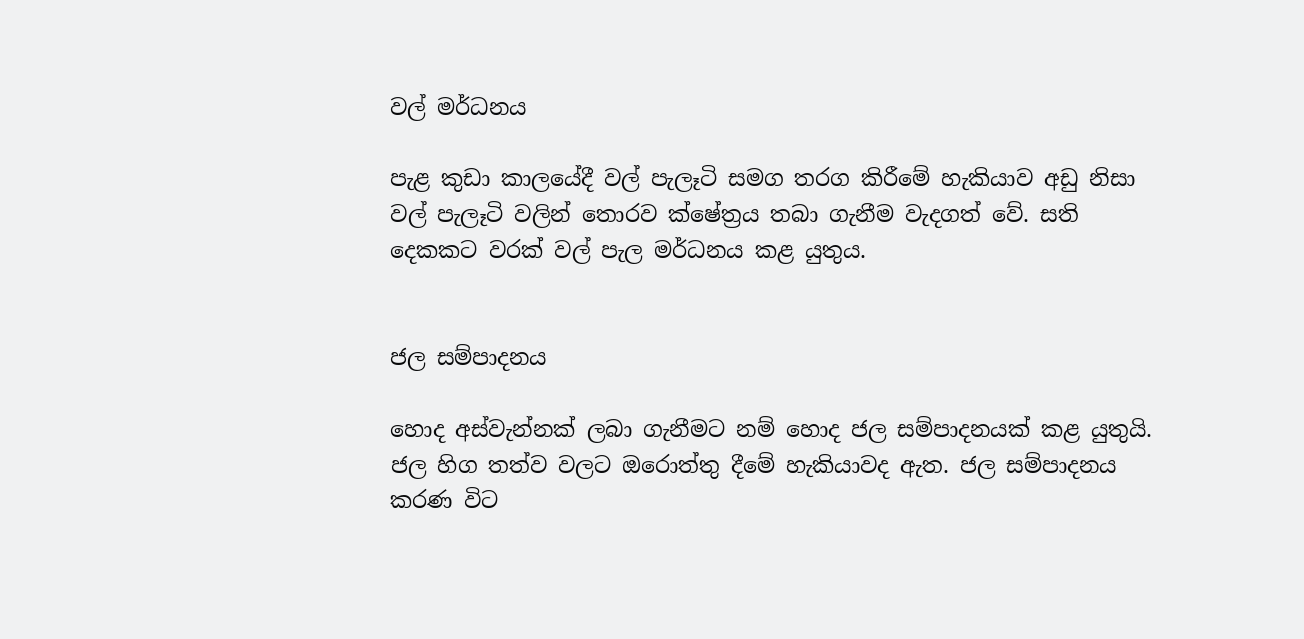වල් මර්ධනය

පැළ කුඩා කාලයේදී වල් පැලෑටි සමග තරග කිරීමේ හැකියාව අඩු නිසා වල් පැලෑටි වලින් තොරව ක්ෂේත්‍රය තබා ගැනීම වැදගත් වේ. සති දෙකකට වරක් වල් පැල මර්ධනය කළ යුතුය.


ජල සම්පාදනය

හොද අස්වැන්නක් ලබා ගැනීමට නම් හොද ජල සම්පාදනයක් කළ යුතුයි. ජල හිග තත්ව වලට ඔරොත්තු දීමේ හැකියාවද ඇත. ජල සම්පාදනය කරණ විට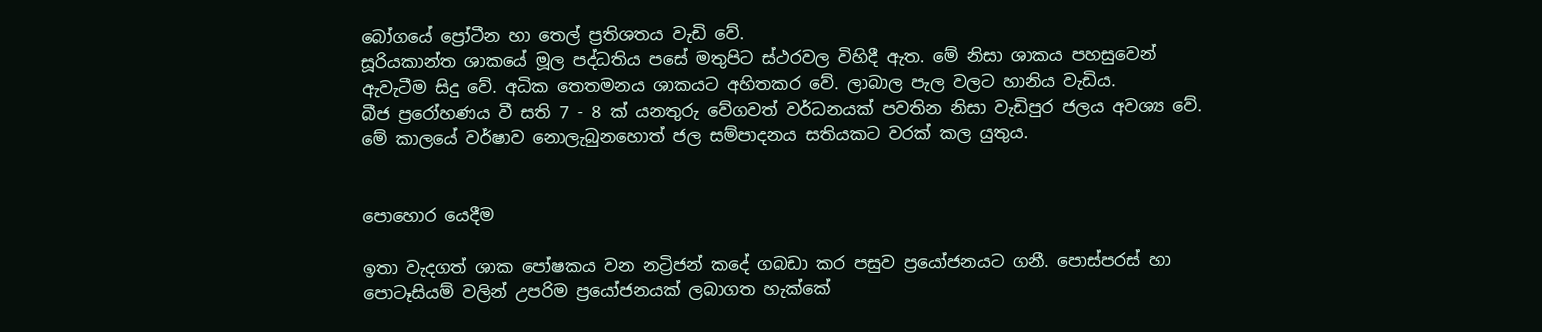බෝගයේ ප්‍රෝටීන හා තෙල් ප්‍රතිශතය වැඩි වේ.
සූරියකාන්ත ශාකයේ මූල පද්ධතිය පසේ මතුපිට ස්ථරවල විහිදී ඇත. මේ නිසා ශාකය පහසුවෙන් ඇවැටීම සිදු වේ. අධික තෙතමනය ශාකයට අහිතකර වේ. ලාබාල පැල වලට හානිය වැඩිය.
බීජ ප්‍රරෝහණය වී සති 7 - 8 ක් යනතුරු වේගවත් වර්ධනයක් පවතින නිසා වැඩිපුර ජලය අවශ්‍ය වේ. මේ කාලයේ වර්ෂාව නොලැබුනහොත් ජල සම්පාදනය සතියකට වරක් කල යුතුය.


පොහොර යෙදීම

ඉතා වැදගත් ශාක පෝෂකය වන නට්‍රිජන් කදේ ගබඩා කර පසුව ප්‍රයෝජනයට ගනී. පොස්පරස් හා පොටෑසියම් වලින් උපරිම ප්‍රයෝජනයක් ලබාගත හැක්කේ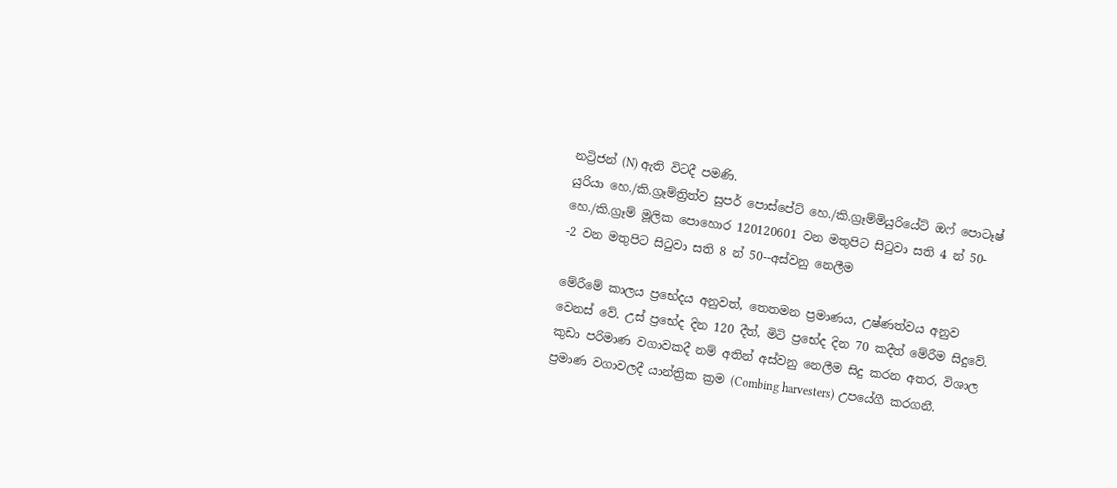නට්‍රිජන් (N) ඇති විටදී පමණි.
යුරියා හෙ./කි.ග්‍රෑම්ත්‍රිත්ව සුපර් පොස්පේට් හෙ./කි.ග්‍රෑම්මියුරියේට් ඔෆ් පොටෑෂ් හෙ./කි.ග්‍රෑම් මූලික පොහොර 120120601 වන මතුපිට සිටුවා සති 4 න් 50- -2 වන මතුපිට සිටුවා සති 8 න් 50--අස්වනු නෙලීම

මේරීමේ කාලය ප්‍රභේදය අනුවත්, තෙතමන ප්‍රමාණය, උෂ්ණත්වය අනුව වෙනස් වේ. උස් ප්‍රභේද දින 120 දීත්, මිටි ප්‍රභේද දින 70 කදීත් මේරීම සිදුවේ.
කුඩා පරිමාණ වගාවකදී නම් අතින් අස්වනු නෙලීම සිදු කරන අතර, විශාල ප්‍රමාණ වගාවලදී යාන්ත්‍රික ක්‍රම (Combing harvesters) උපයේගී කරගනී.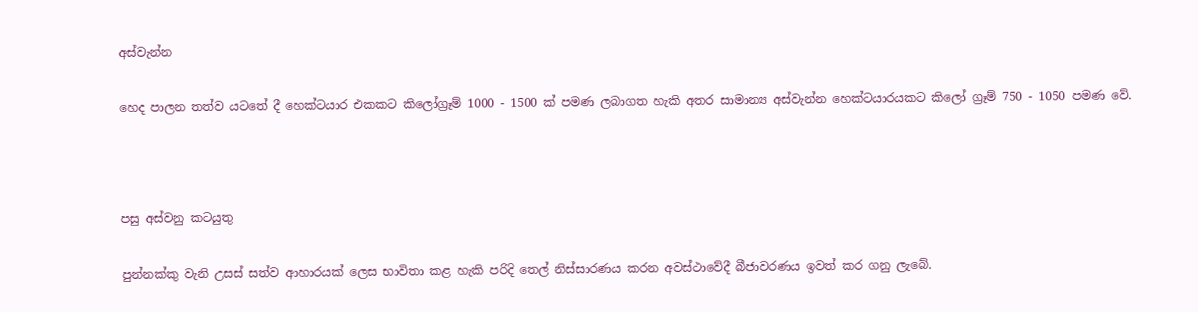අස්වැන්න

හෙද පාලන තත්ව යටතේ දී හෙක්ටයාර එකකට කිලෝග්‍රෑම් 1000 - 1500 ක් පමණ ලබාගත හැකි අතර සාමාන්‍ය අස්වැන්න හෙක්ටයාරයකට කිලෝ ග්‍රෑම් 750 - 1050 පමණ වේ.



පසු අස්වනු කටයුතු

පුන්නක්කු වැනි උසස් සත්ව ආහාරයක් ලෙස භාවිතා කළ හැකි පරිදි තෙල් නිස්සාරණය කරන අවස්ථාවේදී බීජාවරණය ඉවත් කර ගනු ලැබේ.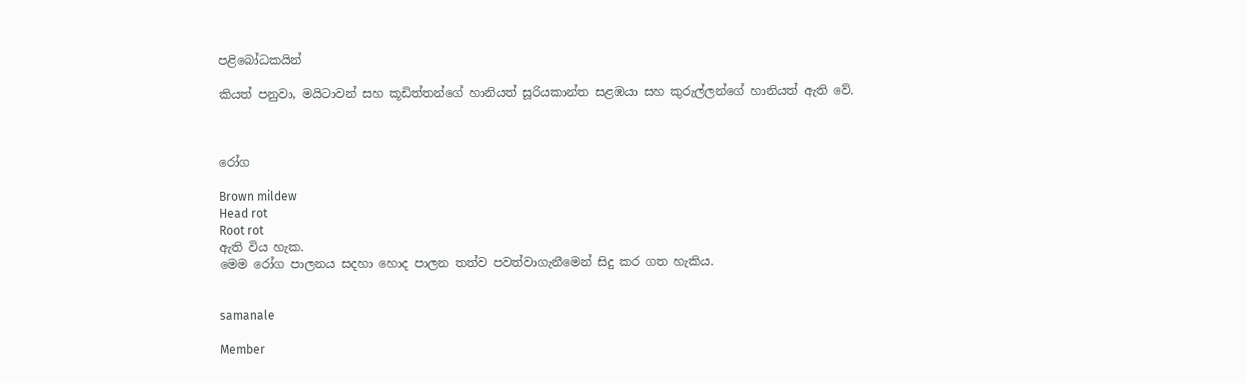පළිබෝධකයින්

කියත් පනුවා, මයිටාවන් සහ කූඩිත්තන්ගේ හානියත් සූරියකාන්ත සළඹයා සහ කුරුල්ලන්ගේ හානියත් ඇති වේ.



රෝග

Brown mildew
Head rot
Root rot
ඇති විය හැක.
මෙම රෝග පාලනය සදහා හොද පාලන තත්ව පවත්වාගැනීමෙන් සිදු කර ගත හැකිය.


samanale

Member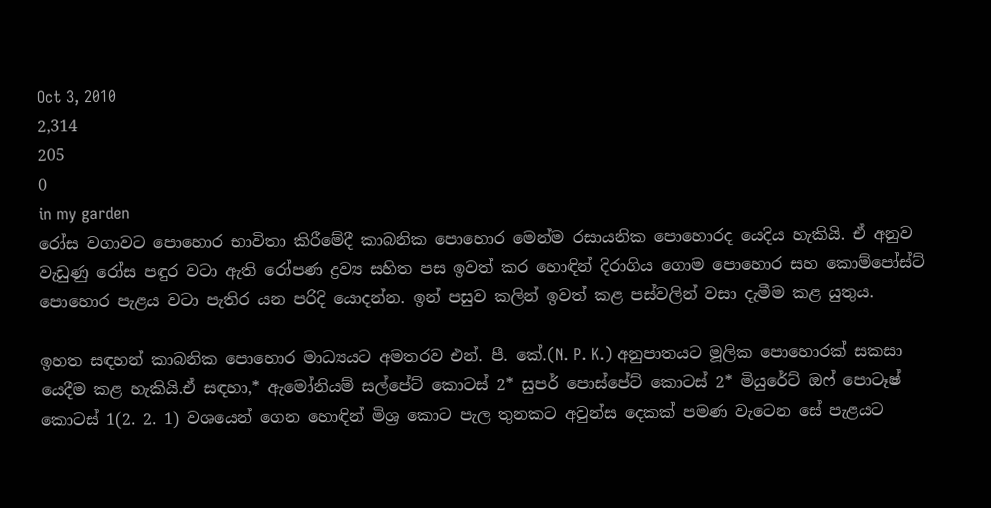Oct 3, 2010
2,314
205
0
in my garden
රෝස වගාවට පොහොර භාවිතා කිරීමේදී කාබනික පොහොර මෙන්ම රසායනික පොහොරද යෙදිය හැකියි. ඒ අනුව වැඩුණු රෝස පඳුර වටා ඇති රෝපණ ද්‍රව්‍ය සහිත පස ඉවත් කර හොඳින් දිරාගිය ගොම පොහොර සහ කොම්පෝස්ට් පොහොර පැළය වටා පැතිර යන පරිදි යොදන්න. ඉන් පසුව කලින් ඉවත් කළ පස්වලින් වසා දැමීම කළ යුතුය.

ඉහත සඳහන් කාබනික පොහොර මාධ්‍යයට අමතරව එන්. පී. කේ.(N. P. K.) අනුපාතයට මූලික පොහොරක් සකසා යෙදීම කළ හැකියි.ඒ සඳහා,* ඇමෝනියම් සල්පේට් කොටස් 2* සුපර් පොස්පේට් කොටස් 2* මියුරේට් ඔෆ් පොටෑෂ් කොටස් 1(2. 2. 1) වශයෙන් ගෙන හොඳින් මිශ්‍ර කොට පැල තුනකට අවුන්ස දෙකක් පමණ වැටෙන සේ පැළයට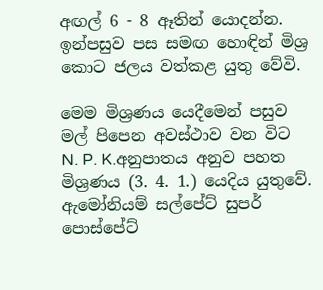අඟල් 6 - 8 ඈතින් යොදන්න. ඉන්පසුව පස සමඟ හොඳින් මිශ්‍ර කොට ජලය වත්කළ යුතු වේවි.

මෙම මිශ්‍රණය යෙදීමෙන් පසුව මල් පිපෙන අවස්ථාව වන විට N. P. K.අනුපාතය අනුව පහත මිශ්‍රණය (3. 4. 1.) යෙදිය යුතුවේ. ඇමෝනියම් සල්පේට් සුපර් පොස්පේට්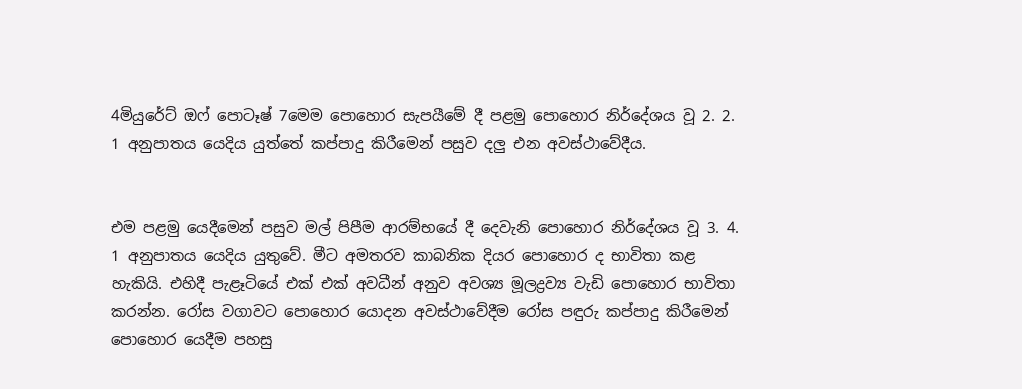4මියුරේට් ඔෆ් පොටෑෂ් 7මෙම පොහොර සැපයීමේ දී පළමු පොහොර නිර්දේශය වූ 2. 2. 1 අනුපාතය යෙදිය යුත්තේ කප්පාදු කිරීමෙන් පසුව දලු එන අවස්ථාවේදීය.


එම පළමු යෙදීමෙන් පසුව මල් පිපීම ආරම්භයේ දී දෙවැනි පොහොර නිර්දේශය වූ 3. 4. 1 අනුපාතය යෙදිය යුතුවේ. මීට අමතරව කාබනික දියර පොහොර ද භාවිතා කළ හැකියි. එහිදී පැළෑටියේ එක් එක් අවධීන් අනුව අවශ්‍ය මූලද්‍රව්‍ය වැඩි පොහොර භාවිතා කරන්න. රෝස වගාවට පොහොර යොදන අවස්ථාවේදීම රෝස පඳුරු කප්පාදු කිරීමෙන් පොහොර යෙදීම පහසු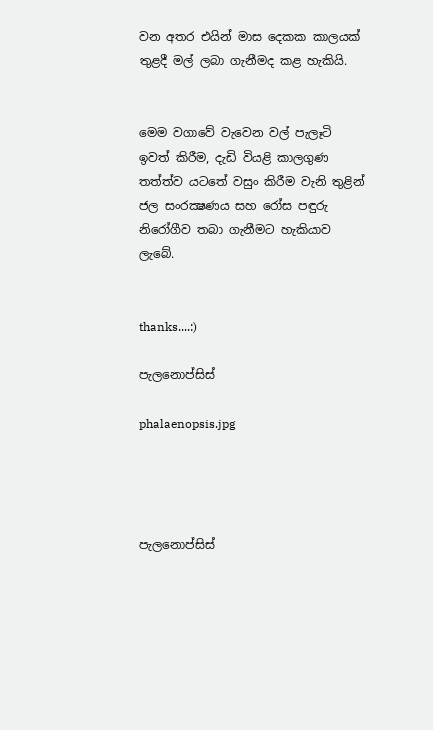වන අතර එයින් මාස දෙකක කාලයක් තුළදී මල් ලබා ගැනීමද කළ හැකියි.


මෙම වගාවේ වැවෙන වල් පැලෑටි ඉවත් කිරීම, දැඩි වියළි කාලගුණ තත්ත්ව යටතේ වසුං කිරීම වැනි තුළින් ජල සංරක්‍ෂණය සහ රෝස පඳුරු නිරෝගීව තබා ගැනීමට හැකියාව ලැබේ.


thanks....:)

පැලනොප්සිස්

phalaenopsis.jpg




පැලනොප්සිස්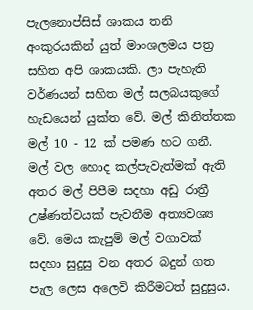පැලනොප්සිස් ශාකය තනි අංකුරයකින් යුත් මාංශලමය පත්‍ර සහිත අපි ශාකයකි. ලා පැහැති වර්ණයන් සහිත මල් සලබයකුගේ හැඩයෙන් යුක්ත වේ. මල් කිනිත්තක මල් 10 - 12 ක් පමණ හට ගනී. මල් වල හොද කල්පැවැත්මක් ඇති අතර මල් පිපීම සදහා අඩු රාත්‍රී උෂ්ණත්වයක් පැවතීම අත්‍යවශ්‍ය වේ. මෙය කැපුම් මල් වගාවක් සදහා සුදුසු වන අතර බදුන් ගත පැල ලෙස අලෙවි කිරීමටත් සුදුසුය.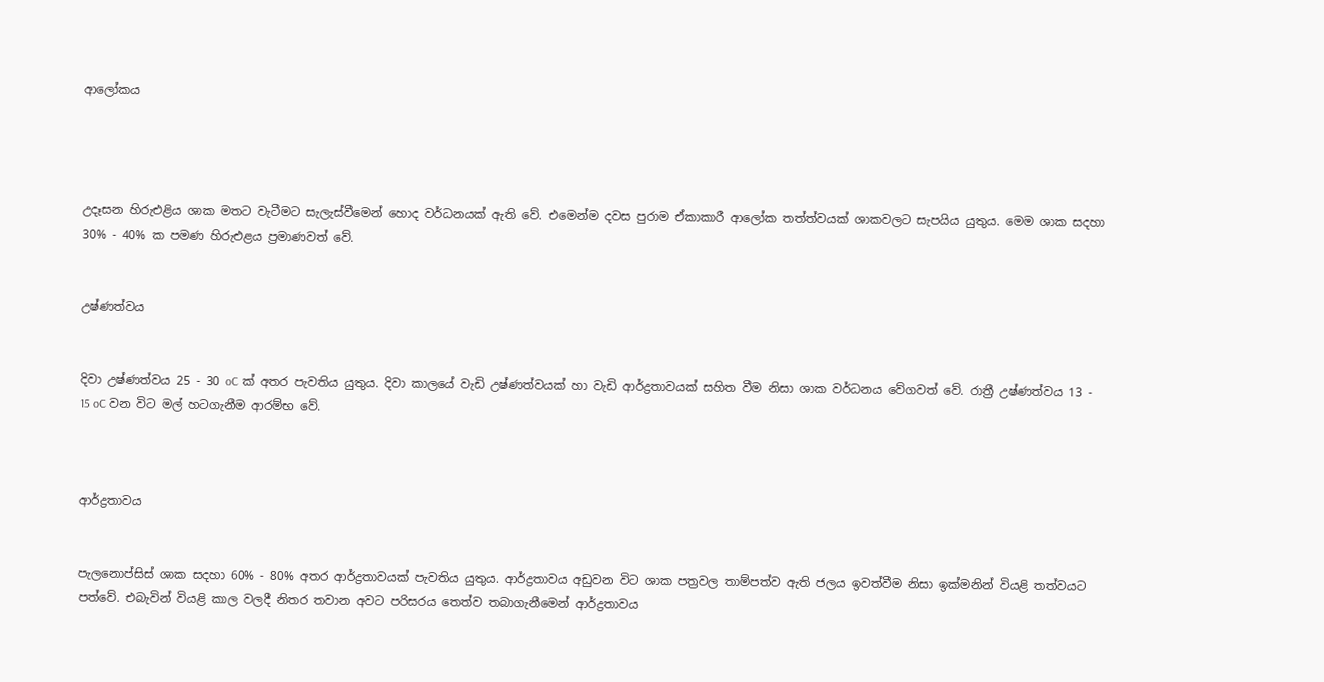ආලෝකය




උදෑසන හිරුඑළිය ශාක මතට වැටීමට සැලැස්වීමෙන් හොද වර්ධනයක් ඇති වේ. එමෙන්ම දවස පුරාම ඒකාකාරී ආලෝක තත්ත්වයක් ශාකවලට සැපයිය යුතුය. මෙම ශාක සදහා 30% - 40% ක පමණ හිරුඑළය ප්‍රමාණවත් වේ.


උෂ්ණත්වය


දිවා උෂ්ණත්වය 25 - 30 oC ක් අතර පැවතිය යුතුය. දිවා කාලයේ වැඩි උෂ්ණත්වයක් හා වැඩි ආර්ද්‍රතාවයක් සහිත වීම නිසා ශාක වර්ධනය වේගවත් වේ. රාත්‍රී උෂ්ණත්වය 13 - 15 oC වන විට මල් හටගැනීම ආරම්භ වේ.



ආර්ද්‍රතාවය


පැලනොප්සිස් ශාක සදහා 60% - 80% අතර ආර්ද්‍රතාවයක් පැවතිය යුතුය. ආර්ද්‍රතාවය අඩුවන විට ශාක පත්‍රවල තාම්පත්ව ඇති ජලය ඉවත්වීම නිසා ඉක්මනින් වියළි තත්වයට පත්වේ. එබැවින් වියළි කාල වලදී නිතර තවාන අවට පරිසරය තෙත්ව තබාගැනීමෙන් ආර්ද්‍රතාවය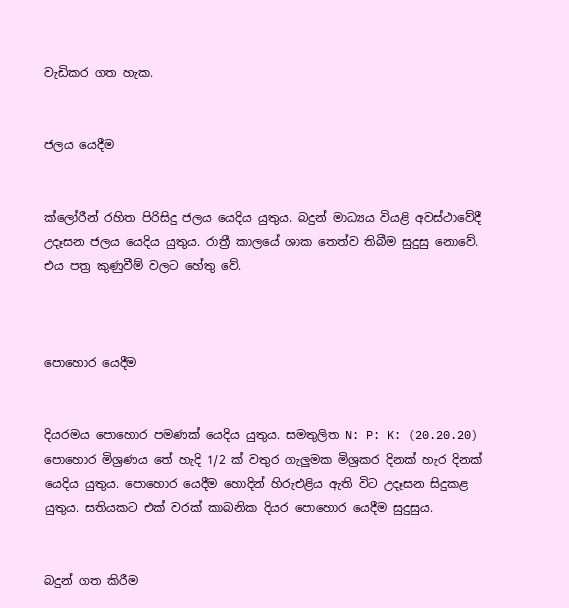වැඩිකර ගත හැක.


ජලය යෙදීම


ක්ලෝරීන් රහිත පිරිසිදු ජලය යෙදිය යුතුය. බදුන් මාධ්‍යය වියළි අවස්ථාවේදී උදෑසන ජලය යෙදිය යුතුය. රාත්‍රී කාලයේ ශාක තෙත්ව තිබීම සුදුසු නොවේ. එය පත්‍ර කුණුවීම් වලට හේතු වේ.



පොහොර යෙදීම


දියරමය පොහොර පමණක් යෙදිය යුතුය. සමතුලිත N: P: K: (20.20.20) පොහොර මිශ්‍රණය තේ හැදි 1/2 ක් වතුර ගැලුමක මිශ්‍රකර දිනක් හැර දිනක් යෙදිය යුතුය. පොහොර යෙදීම හොදින් හිරුඑළිය ඇති විට උදෑසන සිදුකළ යුතුය. සතියකට එක් වරක් කාබනික දියර පොහොර යෙදීම සුදුසුය.


බදුන් ගත කිරීම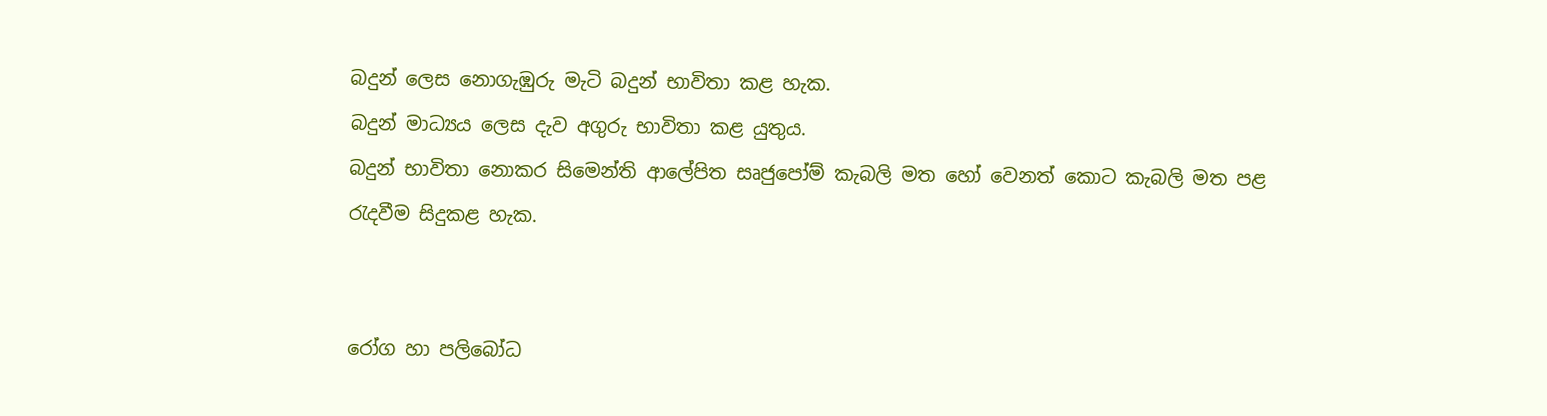බදුන් ලෙස නොගැඹුරු මැටි බදුන් භාවිතා කළ හැක.
බදුන් මාධ්‍යය ලෙස දැව අගුරු භාවිතා කළ යුතුය.
බදුන් භාවිතා නොකර සිමෙන්ති ආලේපිත සෘජුපෝම් කැබලි මත හෝ වෙනත් කොට කැබලි මත පළ රැදවීම සිදුකළ හැක.


රෝග හා පලිබෝධ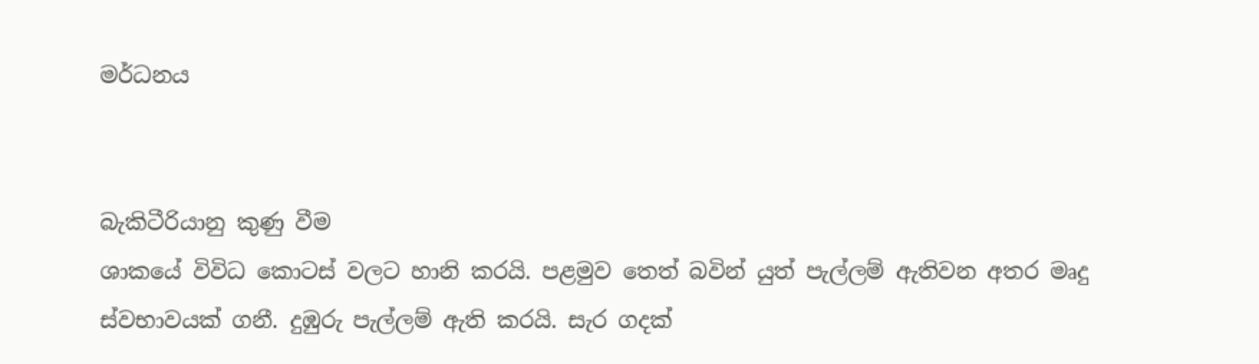මර්ධනය


බැකිටීරියානු කුණු වීම
ශාකයේ විවිධ කොටස් වලට හානි කරයි. පළමුව තෙත් බවින් යුත් පැල්ලම් ඇතිවන අතර මෘදු ස්වභාවයක් ගනී. දුඹුරු පැල්ලම් ඇති කරයි. සැර ගදක්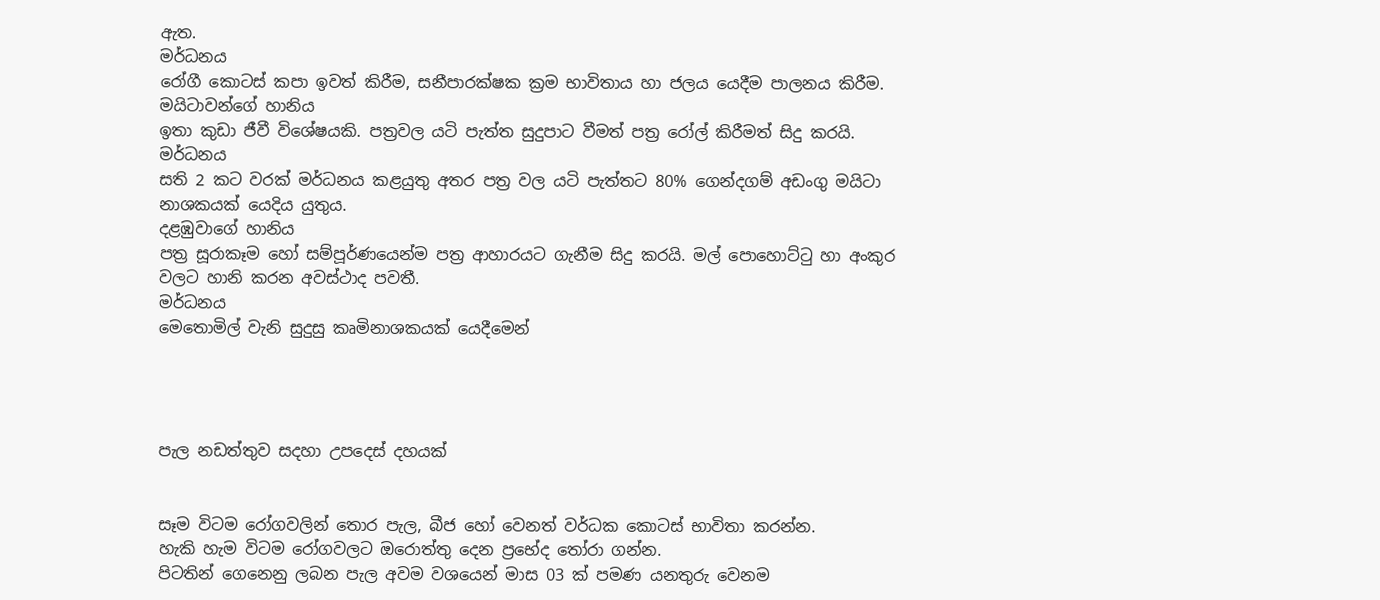ඇත.
මර්ධනය
රෝගී කොටස් කපා ඉවත් කිරීම, සනීපාරක්ෂක ක්‍රම භාවිතාය හා ජලය යෙදීම පාලනය කිරීම.
මයිටාවන්ගේ හානිය
ඉතා කුඩා ජීවී විශේෂයකි. පත්‍රවල යටි පැත්ත සුදුපාට වීමත් පත්‍ර රෝල් කිරීමත් සිදු කරයි.
මර්ධනය
සති 2 කට වරක් මර්ධනය කළයුතු අතර පත්‍ර වල යටි පැත්තට 80% ගෙන්දගම් අඩංගු මයිටා නාශකයක් යෙදිය යුතුය.
දළඹුවාගේ හානිය
පත්‍ර සූරාකෑම හෝ සම්පූර්ණයෙන්ම පත්‍ර ආහාරයට ගැනීම සිදු කරයි. මල් පොහොට්ටු හා අංකුර වලට හානි කරන අවස්ථාද පවතී.
මර්ධනය
මෙතොමිල් වැනි සුදුසු කෘමිනාශකයක් යෙදීමෙන්




පැල නඩත්තුව සදහා උපදෙස් දහයක්


සෑම විටම රෝගවලින් තොර පැල, බීජ හෝ වෙනත් වර්ධක කොටස් භාවිතා කරන්න.
හැකි හැම විටම රෝගවලට ඔරොත්තු දෙන ප්‍රභේද තෝරා ගන්න.
පිටතින් ගෙනෙනු ලබන පැල අවම වශයෙන් මාස 03 ක් පමණ යනතුරු වෙනම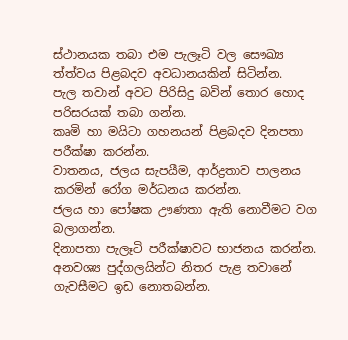ස්ථානයක තබා එම පැලෑටි වල සෞඛ්‍ය ත්ත්වය පිළබදව අවධානයකින් සිටින්න.
පැල තවාන් අවට පිරිසිදු බවින් තොර හොද පරිසරයක් තබා ගන්න.
කෘමි හා මයිටා ගහනයන් පිළබදව දිනපතා පරීක්ෂා කරන්න.
වාතනය, ජලය සැපයීම, ආර්ද්‍රතාව පාලනය කරමින් රෝග මර්ධනය කරන්න.
ජලය හා පෝෂක ඌණතා ඇති නොවීමට වග බලාගන්න.
දිනාපතා පැලෑටි පරීක්ෂාවට භාජනය කරන්න.
අනවශ්‍ය පුද්ගලයින්ට නිතර පැළ තවානේ ගැවසීමට ඉඩ නොතබන්න.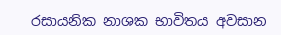රසායනික නාශක භාවිතය අවසාන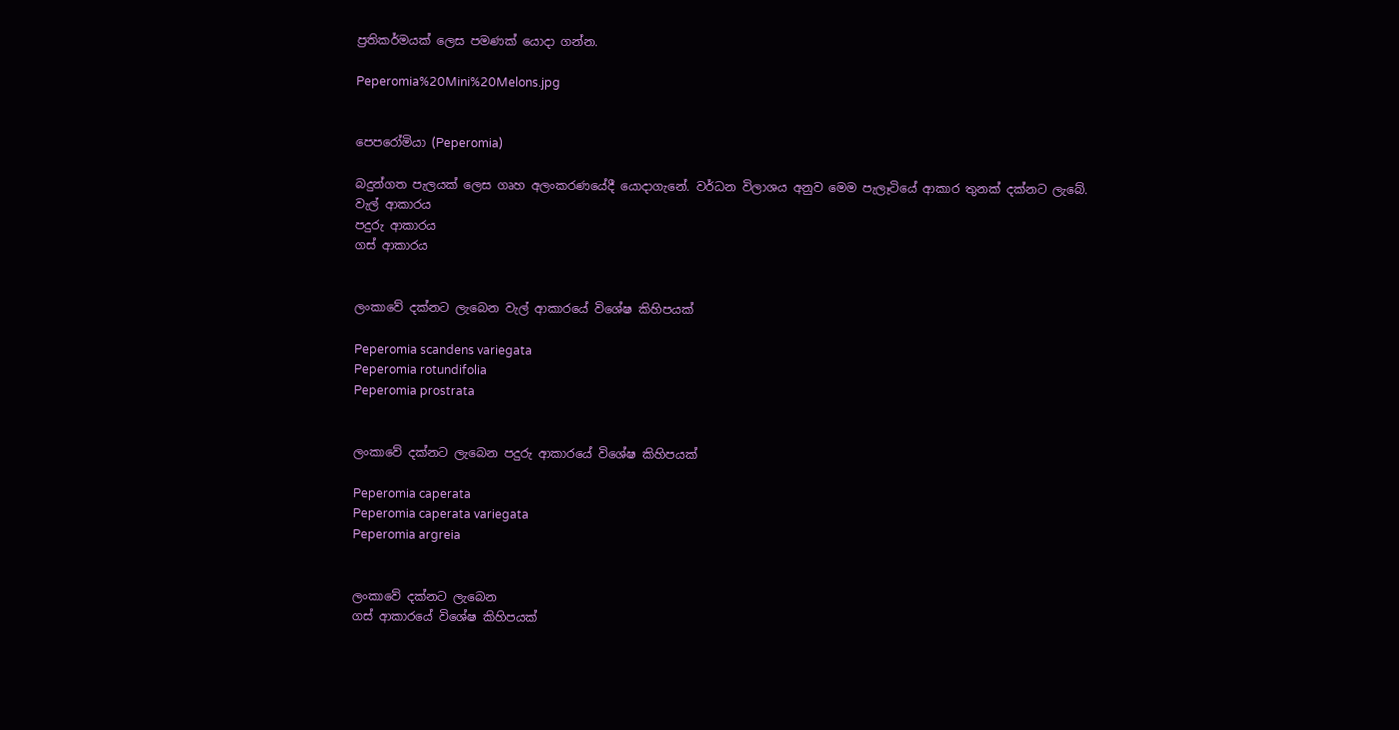ප්‍රතිකර්මයක් ලෙස පමණක් යොදා ගන්න.

Peperomia%20Mini%20Melons.jpg


පෙපරෝමියා (Peperomia)

බදුන්ගත පැලයක් ලෙස ගෘහ අලංකරණයේදී යොදාගැනේ. වර්ධන විලාශය අනුව මෙම පැලෑටියේ ආකාර තුනක් දක්නට ලැබේ.
වැල් ආකාරය
පදුරු ආකාරය
ගස් ආකාරය


ලංකාවේ දක්නට ලැබෙන වැල් ආකාරයේ විශේෂ කිහිපයක්

Peperomia scandens variegata
Peperomia rotundifolia
Peperomia prostrata


ලංකාවේ දක්නට ලැබෙන පදුරු ආකාරයේ විශේෂ කිහිපයක්

Peperomia caperata
Peperomia caperata variegata
Peperomia argreia


ලංකාවේ දක්නට ලැබෙන
ගස් ආකාරයේ විශේෂ කිහිපයක්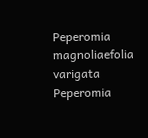Peperomia magnoliaefolia varigata
Peperomia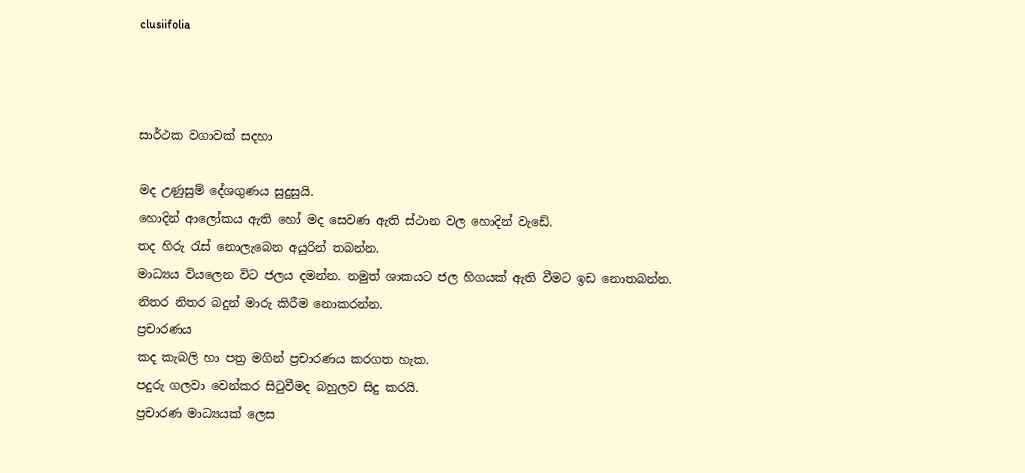clusiifolia



සාර්ථක වගාවක් සදහා

මද උණුසුම් දේශගුණය සුදුසුයි.
හොදින් ආලෝකය ඇති හෝ මද සෙවණ ඇති ස්ථාන වල හොදින් වැඩේ.
තද හිරු රැස් නොලැබෙන අයුරින් තබන්න.
මාධ්‍යය වියලෙන විට ජලය දමන්න. නමුත් ශාකයට ජල හිගයක් ඇති වීමට ඉඩ නොතබන්න.
නිතර නිතර බදුන් මාරු කිරීම නොකරන්න.
ප්‍රචාරණය
කද කැබලි හා පත්‍ර මගින් ප්‍රචාරණය කරගත හැක.
පදුරු ගලවා වෙන්කර සිටුවීමද බහුලව සිදු කරයි.
ප්‍රචාරණ මාධ්‍යයක් ලෙස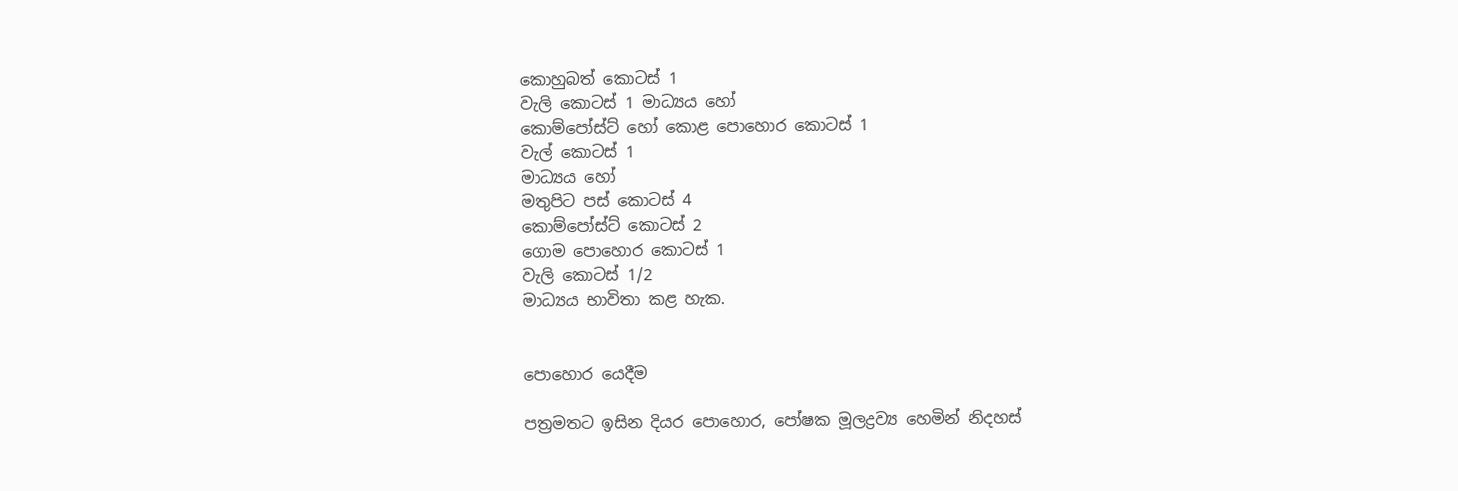කොහුබත් කොටස් 1
වැලි කොටස් 1 මාධ්‍යය හෝ
කොම්පෝස්ට් හෝ කොළ පොහොර කොටස් 1
වැල් කොටස් 1
මාධ්‍යය හෝ
මතුපිට පස් කොටස් 4
කොම්පෝස්ට් කොටස් 2
ගොම පොහොර කොටස් 1
වැලි කොටස් 1/2
මාධ්‍යය භාවිතා කළ හැක.


පොහොර යෙදීම

පත්‍රමතට ඉසින දියර පොහොර, පෝෂක මූලද්‍රව්‍ය හෙමින් නිදහස්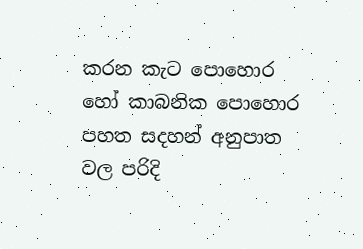කරන කැට පොහොර හෝ කාබනික පොහොර පහත සදහන් අනුපාත වල පරිදි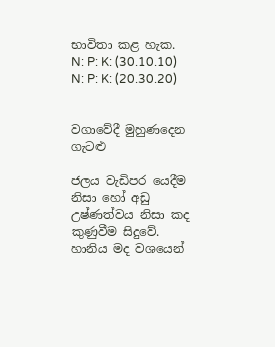භාවිතා කළ හැක.
N: P: K: (30.10.10)
N: P: K: (20.30.20)


වගාවේදී මුහුණදෙන ගැටළු

ජලය වැඩිපර යෙදීම නිසා හෝ අඩු උෂ්ණත්වය නිසා කද කුණුවීම සිදුවේ.
හානිය මද වශයෙන්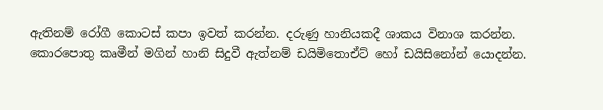ඇතිනම් රෝගී කොටස් කපා ඉවත් කරන්න. දරුණු හානියකදී ශාකය විනාශ කරන්න.
කොරපොතු කෘමීන් මගින් හානි සිදුවී ඇත්නම් ඩයිමිතොඒට් හෝ ඩයිසිනෝන් යොදන්න.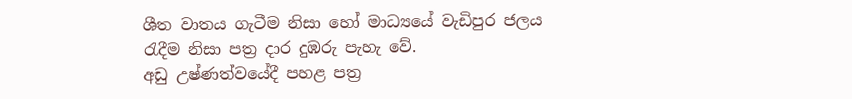ශීත වාතය ගැටීම නිසා හෝ මාධ්‍යයේ වැඩිපුර ජලය රැදීම නිසා පත්‍ර දාර දුඹරු පැහැ වේ.
අඩු උෂ්ණත්වයේදී පහළ පත්‍ර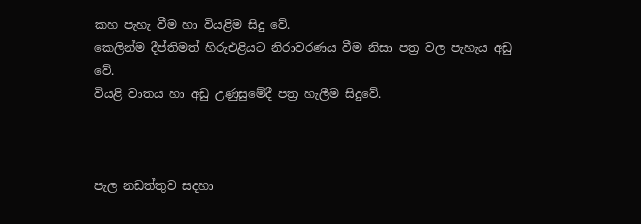කහ පැහැ වීම හා වියළිම සිදු වේ.
කෙලින්ම දීප්තිමත් හිරුඑළියට නිරාවරණය වීම නිසා පත්‍ර වල පැහැය අඩු වේ.
වියළි වාතය හා අඩු උණුසුමේදී පත්‍ර හැලීම සිදුවේ.



පැල නඩත්තුව සදහා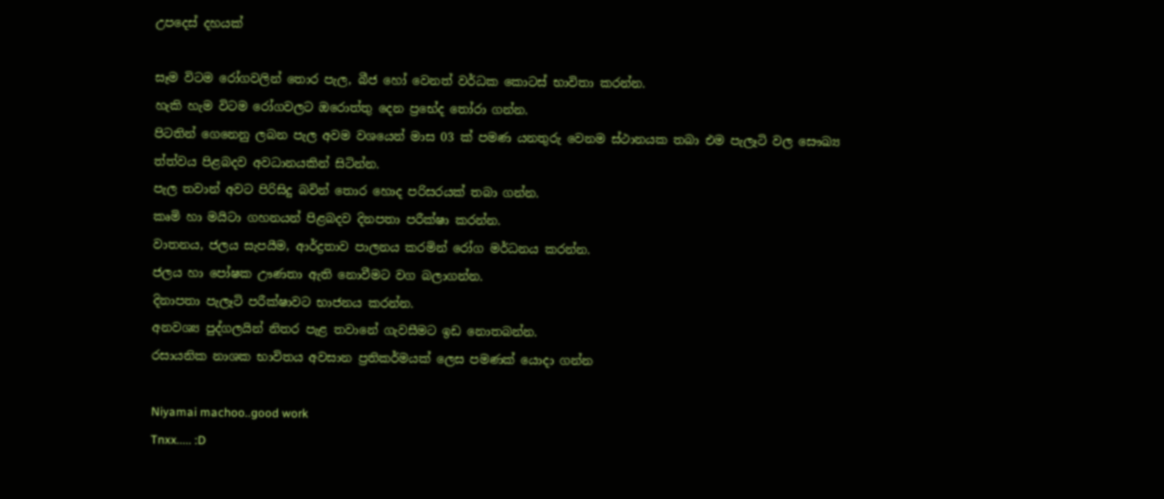උපදෙස් දහයක්

සෑම විටම රෝගවලින් තොර පැල, බීජ හෝ වෙනත් වර්ධක කොටස් භාවිතා කරන්න.
හැකි හැම විටම රෝගවලට ඔරොත්තු දෙන ප්‍රභේද තෝරා ගන්න.
පිටතින් ගෙනෙනු ලබන පැල අවම වශයෙන් මාස 03 ක් පමණ යනතුරු වෙනම ස්ථානයක තබා එම පැලෑටි වල සෞඛ්‍ය ත්ත්වය පිළබදව අවධානයකින් සිටින්න.
පැල තවාන් අවට පිරිසිදු බවින් තොර හොද පරිසරයක් තබා ගන්න.
කෘමි හා මයිටා ගහනයන් පිළබදව දිනපතා පරීක්ෂා කරන්න.
වාතනය, ජලය සැපයීම, ආර්ද්‍රතාව පාලනය කරමින් රෝග මර්ධනය කරන්න.
ජලය හා පෝෂක ඌණතා ඇති නොවීමට වග බලාගන්න.
දිනාපතා පැලෑටි පරීක්ෂාවට භාජනය කරන්න.
අනවශ්‍ය පුද්ගලයින් නිතර පැළ තවානේ ගැවසීමට ඉඩ නොතබන්න.
රසායනික නාශක භාවිතය අවසාන ප්‍රතිකර්මයක් ලෙස පමණක් යොදා ගන්න

Niyamai machoo..good work
Tnxx..... :D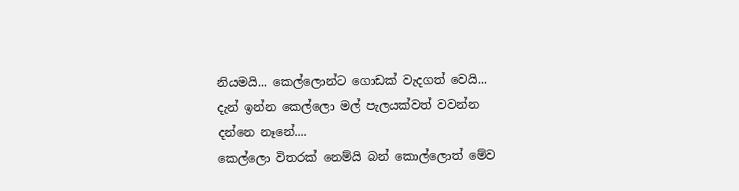නියමයි... කෙල්ලොන්ට ගොඩක් වැදගත් වෙයි...
දැන් ඉන්න කෙල්ලො මල් පැලයක්වත් වවන්න දන්නෙ නෑනේ....
කෙල්ලො විතරක් නෙම්යි බන් කොල්ලොත් මේව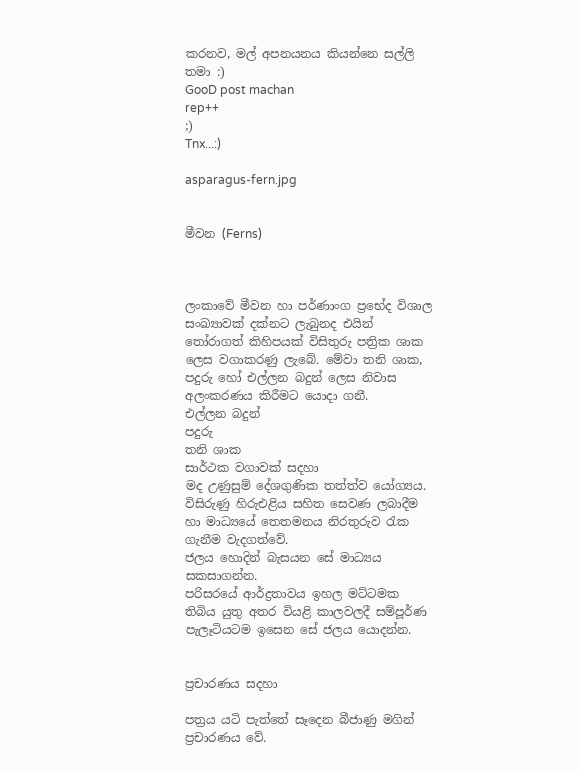කරනව, මල් අපනයනය කියන්නෙ සල්ලි තමා :)
GooD post machan
rep++
;)
Tnx...:)

asparagus-fern.jpg


මීවන (Ferns)



ලංකාවේ මීවන හා පර්ණාංග ප්‍රභේද විශාල සංඛ්‍යාවක් දක්නට ලැබුනද එයින් තෝරාගත් කිහිපයක් විසිතුරු පත්‍රික ශාක ලෙස වගාකරණු ලැබේ. මේවා තනි ශාක, පදුරු හෝ එල්ලන බදුන් ලෙස නිවාස අලංකරණය කිරීමට යොදා ගනී.
එල්ලන බදුන්
පදුරු
තනි ශාක
සාර්ථක වගාවක් සදහා
මද උණුසුම් දේශගුණික තත්ත්ව යෝග්‍යය.
විසිරුණු හිරුඑළිය සහිත සෙවණ ලබාදීම හා මාධ්‍යයේ තෙතමනය නිරතුරුව රැක ගැනීම වැදගත්වේ.
ජලය හොදින් බැසයන සේ මාධ්‍යය සකසාගන්න.
පරිසරයේ ආර්ද්‍රතාවය ඉහල මට්ටමක තිබිය යුතු අතර වියළි කාලවලදී සම්පූර්ණ පැලෑටියටම ඉසෙන සේ ජලය යොදන්න.


ප්‍රචාරණය සදහා

පත්‍රය යටි පැත්තේ සෑදෙන බීජාණු මගින් ප්‍රචාරණය වේ.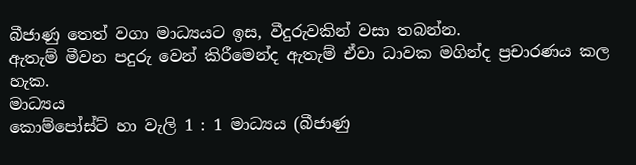බීජාණු තෙත් වගා මාධ්‍යයට ඉස, වීදුරුවකින් වසා තබන්න.
ඇතැම් මීවන පදුරු වෙන් කිරීමෙන්ද ඇතැම් ඒවා ධාවක මගින්ද ප්‍රචාරණය කල හැක.
මාධ්‍යය
කොම්පෝස්ට් හා වැලි 1 : 1 මාධ්‍යය (බීජාණු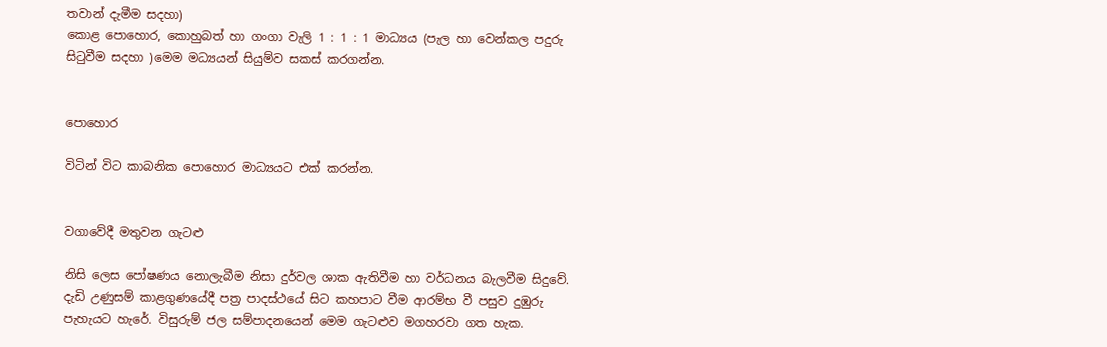තවාන් දැමීම සදහා)
කොළ පොහොර, කොහුබත් හා ගංගා වැලි 1 : 1 : 1 මාධ්‍යය (පැල හා වෙන්කල පදුරු සිටුවීම සදහා )මෙම මධ්‍යයන් සියුම්ව සකස් කරගන්න.


පොහොර

විටින් විට කාබනික පොහොර මාධ්‍යයට එක් කරන්න.


වගාවේදී මතුවන ගැටළු

නිසි ලෙස පෝෂණය නොලැබීම නිසා දුර්වල ශාක ඇතිවීම හා වර්ධනය බැලවීම සිදුවේ.
දැඩි උණුසම් කාළගුණයේදී පත්‍ර පාදස්ථයේ සිට කහපාට වීම ආරම්භ වී පසුව දුඹුරු පැහැයට හැරේ. විසුරුම් ජල සම්පාදනයෙන් මෙම ගැටළුව මගහරවා ගත හැක.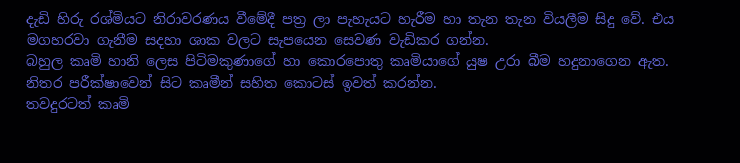දැඩි හිරු රශ්මියට නිරාවරණය වීමේදී පත්‍ර ලා පැහැයට හැරීම හා තැන තැන වියලීම සිදු වේ. එය මගහරවා ගැනීම සදහා ශාක වලට සැපයෙන සෙවණ වැඩිකර ගන්න.
බහුල කෘමි හානි ලෙස පිටිමකුණාගේ හා කොරපොතු කෘමියාගේ යුෂ උරා බීම හදුනාගෙන ඇත.
නිතර පරීක්ෂාවෙන් සිට කෘමීන් සහිත කොටස් ඉවත් කරන්න.
තවදුරටත් කෘමි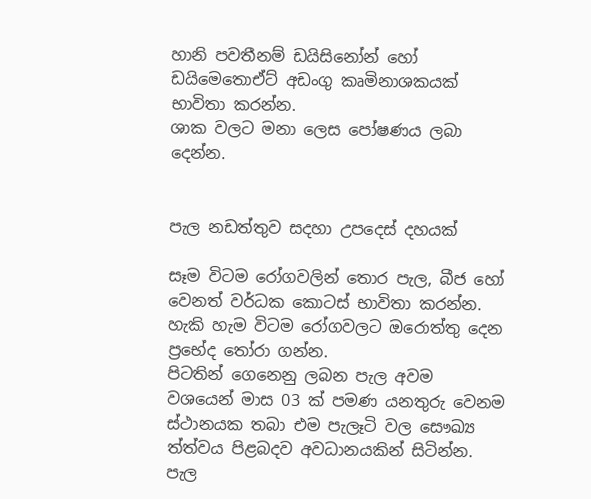හානි පවතීනම් ඩයිසිනෝන් හෝ ඩයිමෙතොඒට් අඩංගු කෘමිනාශකයක් භාවිතා කරන්න.
ශාක වලට මනා ලෙස පෝෂණය ලබා දෙන්න.


පැල නඩත්තුව සදහා උපදෙස් දහයක්

සෑම විටම රෝගවලින් තොර පැල, බීජ හෝ වෙනත් වර්ධක කොටස් භාවිතා කරන්න.
හැකි හැම විටම රෝගවලට ඔරොත්තු දෙන ප්‍රභේද තෝරා ගන්න.
පිටතින් ගෙනෙනු ලබන පැල අවම වශයෙන් මාස 03 ක් පමණ යනතුරු වෙනම ස්ථානයක තබා එම පැලෑටි වල සෞඛ්‍ය ත්ත්වය පිළබදව අවධානයකින් සිටින්න.
පැල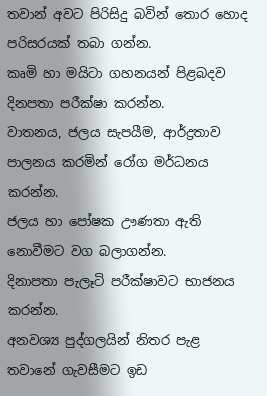තවාන් අවට පිරිසිදු බවින් තොර හොද පරිසරයක් තබා ගන්න.
කෘමි හා මයිටා ගහනයන් පිළබදව දිනපතා පරීක්ෂා කරන්න.
වාතනය, ජලය සැපයීම, ආර්ද්‍රතාව පාලනය කරමින් රෝග මර්ධනය කරන්න.
ජලය හා පෝෂක ඌණතා ඇති නොවීමට වග බලාගන්න.
දිනාපතා පැලෑටි පරීක්ෂාවට භාජනය කරන්න.
අනවශ්‍ය පුද්ගලයින් නිතර පැළ තවානේ ගැවසීමට ඉඩ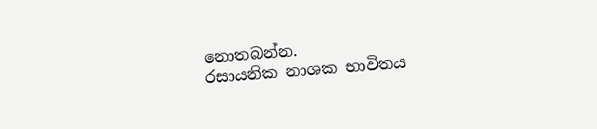නොතබන්න.
රසායනික නාශක භාවිතය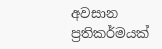අවසාන ප්‍රතිකර්මයක්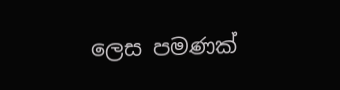ලෙස පමණක්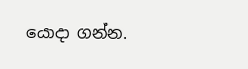යොදා ගන්න.